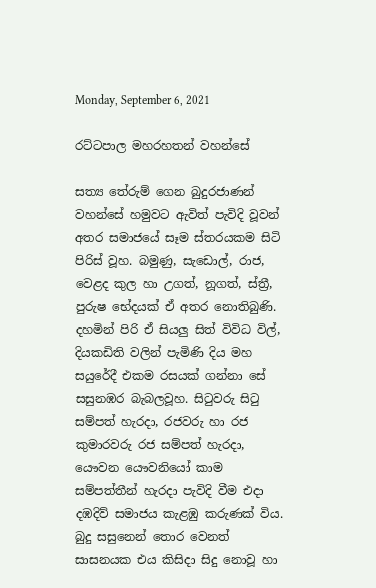Monday, September 6, 2021

රට්ටපාල මහරහතන් වහන්සේ

සත්‍ය තේරුම් ගෙන බුදුරජාණන් වහන්සේ හමුවට ඇවිත් පැවිදි වූවන් අතර සමාජයේ සෑම ස්තරයකම සිටි පිරිස් වූහ. බමුණු, සැඩොල්, රාජ, වෙළද කුල හා උගත්, නූගත්, ස්ත්‍රී, පුරුෂ භේදයක් ඒ අතර නොතිබුණි. දහමින් පිරි ඒ සියලු සිත් විවිධ විල්, දියකඩිති වලින් පැමිණි දිය මහ සයුරේදී එකම රසයක් ගන්නා සේ සසුනඹර බැබලවූහ. සිටුවරු සිටු සම්පත් හැරදා, රජවරු හා රජ කුමාරවරු රජ සම්පත් හැරදා, යෞවන යෞවනියෝ කාම සම්පත්තීන් හැරදා පැවිදි වීම එදා දඹදිව් සමාජය කැළඹු කරුණක් විය. බුදු සසුනෙන් තොර වෙනත් සාසනයක එය කිසිදා සිදු නොවූ හා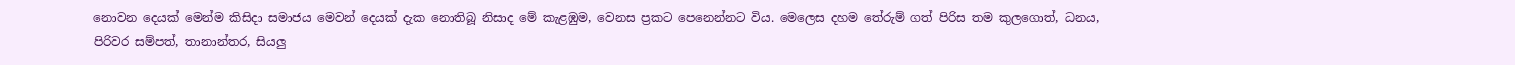නොවන දෙයක් මෙන්ම කිසිදා සමාජය මෙවන් දෙයක් දැක නොතිබූ නිසාද මේ කැළඹුම, වෙනස ප්‍රකට පෙනෙන්නට විය. මෙලෙස දහම තේරුම් ගත් පිරිස තම කුලගොත්, ධනය, පිරිවර සම්පත්, තානාන්තර, සියලු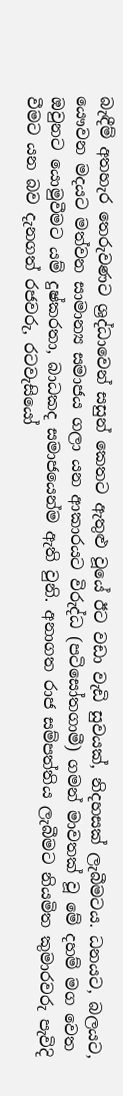බැඳීම් අතහැර තෙරුවණට ශ්‍රද්ධාවෙන් සසුන් කෙතට ඇතුළු වූයේ ඊට වඩා වැඩි සුවයක්, නිදහසක් ලැබීමටය. ධනයට, බලයට, යෞවන මදයට මත්වන සාමාන්‍ය සමාජය ගලා යන ආකාරයට විරුද්ධ (පටිසෝතගාමී) ගමන් මාවතක් වූ මේ දහම් මග වෙත ඔවුනට යොමුවීමට යම් දුෂ්කරතා, බාධකද සමාජයෙන්ම ඇති වුනි. අනාගත රාජ සම්පත්තිය ලැබීමට නියමිත කුමාරවරු පැවිදි වීමට යන බව දැනගත් රජවරු, රටවැසියෝ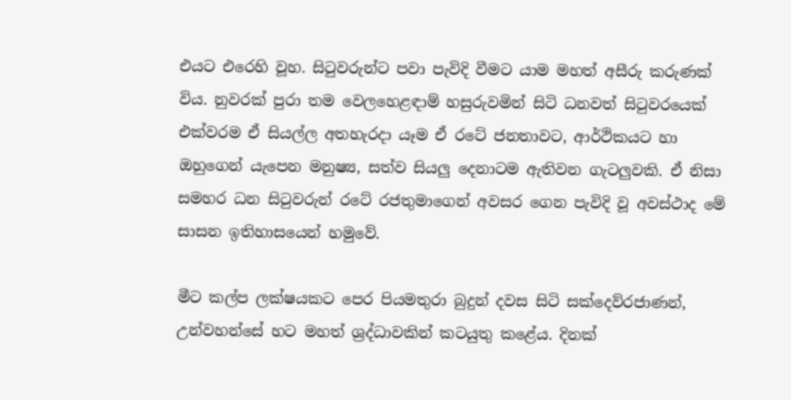එයට එරෙහි වූහ. සිටුවරුන්ට පවා පැවිදි වීමට යාම මහත් අසීරු කරුණක් විය. නුවරක් පුරා තම වෙලහෙළඳාම් හසුරුවමින් සිටි ධනවත් සිටුවරයෙක් එක්වරම ඒ සියල්ල අතහැරදා යෑම ඒ රටේ ජනතාවට, ආර්ථිකයට හා ඔහුගෙන් යැපෙන මනුෂ්‍ය, සත්ව සියලු දෙනාටම ඇතිවන ගැටලුවකි. ඒ නිසා සමහර ධන සිටුවරුන් රටේ රජතුමාගෙන් අවසර ගෙන පැවිදි වූ අවස්ථාද මේ සාසන ඉතිහාසයෙන් හමුවේ.

මීට කල්ප ලක්ෂයකට පෙර පියමතුරා බුදුන් දවස සිටි සක්දෙව්රජාණන්, උන්වහන්සේ හට මහත් ශ්‍රද්ධාවකින් කටයුතු කළේය. දිනක්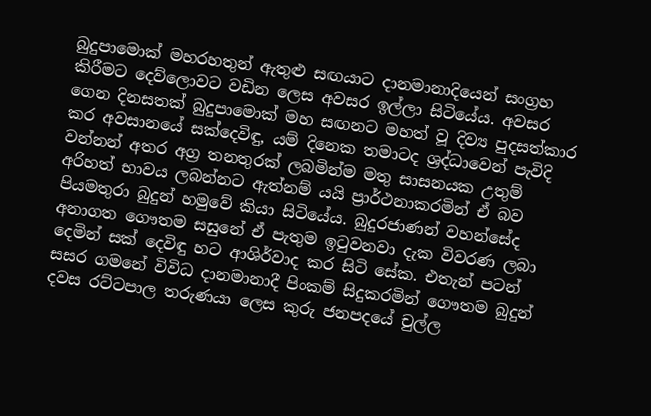බුදුපාමොක් මහරහතුන් ඇතුළු සඟයාට දානමානාදියෙන් සංග්‍රහ කිරීමට දෙව්ලොවට වඩින ලෙස අවසර ඉල්ලා සිටියේය. අවසර ගෙන දිනසතක් බුදුපාමොක් මහ සඟනට මහත් වූ දිව්‍ය පුදසත්කාර කර අවසානයේ සක්දෙවිඳු, යම් දිනෙක තමාටද ශ්‍රද්ධාවෙන් පැවිදි වන්නන් අතර අග්‍ර තනතුරක් ලබමින්ම මතු සාසනයක උතුම් අරිහත් භාවය ලබන්නට ඇත්නම් යයි ප්‍රාර්ථනාකරමින් ඒ බව පියමතුරා බුදුන් හමුවේ කියා සිටියේය. බුදුරජාණන් වහන්සේද අනාගත ගෞතම සසුනේ ඒ පැතුම ඉටුවනවා දැක විවරණ ලබා දෙමින් සක් දෙවිඳු හට ආශිර්වාද කර සිටි සේක. එතැන් පටන් සසර ගමනේ විවිධ දානමානාදී පිංකම් සිදුකරමින් ගෞතම බුදුන් දවස රට්ටපාල තරුණයා ලෙස කුරු ජනපදයේ චුල්ල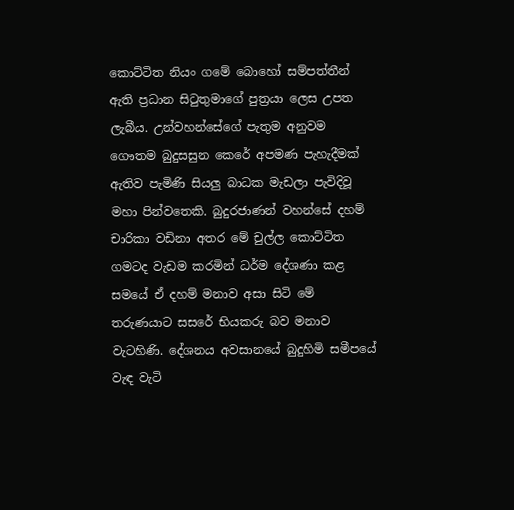කොට්ටිත නියං ගමේ බොහෝ සම්පත්තීන් ඇති ප්‍රධාන සිටුතුමාගේ පුත්‍රයා ලෙස උපත ලැබීය. උන්වහන්සේගේ පැතුම අනුවම ගෞතම බුදුසසුන කෙරේ අපමණ පැහැදීමක් ඇතිව පැමිණි සියලු බාධක මැඩලා පැවිදිවූ මහා පින්වතෙකි. බුදුරජාණන් වහන්සේ දහම් චාරිකා වඩිනා අතර මේ චුල්ල කොට්ටිත ගමටද වැඩම කරමින් ධර්ම දේශණා කළ සමයේ ඒ දහම් මනාව අසා සිටි මේ තරුණයාට සසරේ භියකරු බව මනාව වැටහිණි. දේශනය අවසානයේ බුදුහිමි සමීපයේ වැඳ වැටි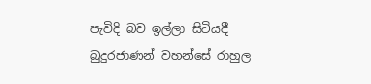පැවිදි බව ඉල්ලා සිටියදී බුදුරජාණන් වහන්සේ රාහුල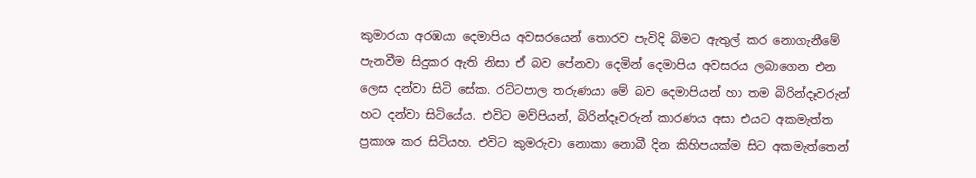කුමාරයා අරඹයා දෙමාපිය අවසරයෙන් තොරව පැවිදි බිමට ඇතුල් කර නොගැනීමේ පැනවීම සිදුකර ඇති නිසා ඒ බව පේනවා දෙමින් දෙමාපිය අවසරය ලබාගෙන එන ලෙස දන්වා සිටි සේක. රට්ටපාල තරුණයා මේ බව දෙමාපියන් හා තම බිරින්දෑවරුන් හට දන්වා සිටියේය. එවිට මව්පියන්, බිරින්දෑවරුන් කාරණය අසා එයට අකමැත්ත ප්‍රකාශ කර සිටියහ. එවිට කුමරුවා නොකා නොබී දින කිහිපයක්ම සිට අකමැත්තෙන්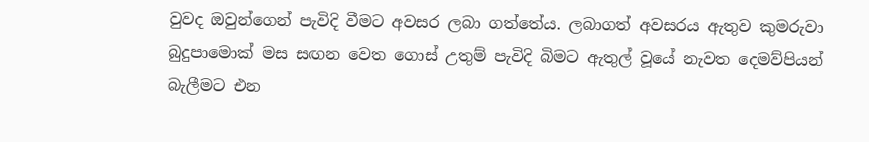වුවද ඔවුන්ගෙන් පැවිදි වීමට අවසර ලබා ගත්තේය. ලබාගත් අවසරය ඇතුව කුමරුවා බුදුපාමොක් මස සඟන වෙත ගොස් උතුම් පැවිදි බිමට ඇතුල් වූයේ නැවත දෙමව්පියන් බැලීමට එන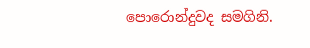පොරොන්දුවද සමගිනි.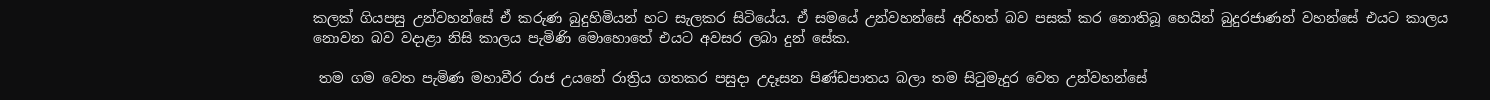කලක් ගියපසු උන්වහන්සේ ඒ කරුණ බුදුහිමියන් හට සැලකර සිටියේය. ඒ සමයේ උන්වහන්සේ අරිහත් බව පසක් කර නොතිබූ හෙයින් බුදුරජාණන් වහන්සේ එයට කාලය නොවන බව වදාළා නිසි කාලය පැමිණි මොහොතේ එයට අවසර ලබා දුන් සේක.

 තම ගම වෙත පැමිණ මහාවීර රාජ උයනේ රාත්‍රිය ගතකර පසුදා උදෑසන පිණ්ඩපාතය බලා තම සිටුමැදුර වෙත උන්වහන්සේ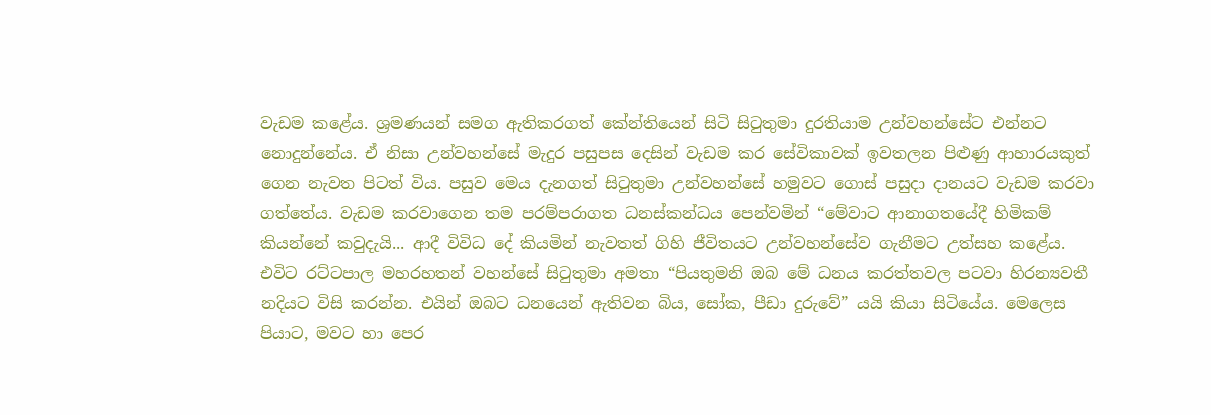වැඩම කළේය. ශ්‍රමණයන් සමග ඇතිකරගත් කේන්තියෙන් සිටි සිටුතුමා දුරතියාම උන්වහන්සේට එන්නට නොදුන්නේය. ඒ නිසා උන්වහන්සේ මැදුර පසුපස දෙසින් වැඩම කර සේවිකාවක් ඉවතලන පිළුණු ආහාරයකුත් ගෙන නැවත පිටත් විය. පසුව මෙය දැනගත් සිටුතුමා උන්වහන්සේ හමුවට ගොස් පසුදා දානයට වැඩම කරවා ගත්තේය. වැඩම කරවාගෙන තම පරම්පරාගත ධනස්කන්ධය පෙන්වමින් “මේවාට ආනාගතයේදී හිමිකම් කියන්නේ කවුදැයි... ආදී විවිධ දේ කියමින් නැවතත් ගිහි ජීවිතයට උන්වහන්සේව ගැනීමට උත්සහ කළේය. එවිට රට්ටපාල මහරහතන් වහන්සේ සිටුතුමා අමතා “පියතුමනි ඔබ මේ ධනය කරත්තවල පටවා හිරන්‍යවතී නදියට විසි කරන්න. එයින් ඔබට ධනයෙන් ඇතිවන බිය, සෝක, පීඩා දුරුවේ” යයි කියා සිටියේය. මෙලෙස පියාට, මවට හා පෙර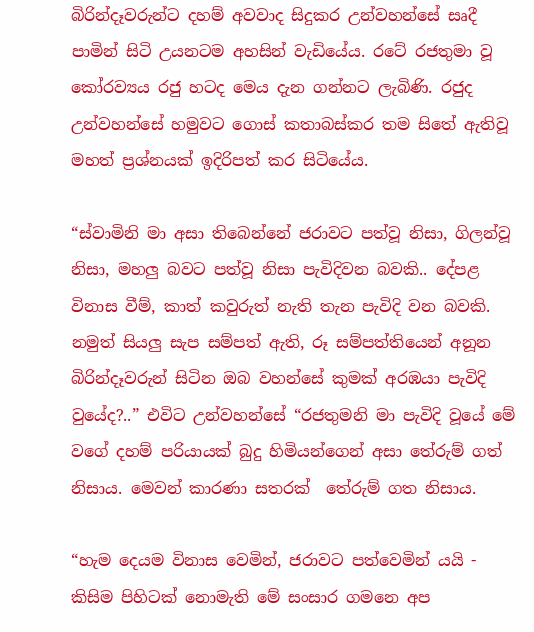බිරින්දෑවරුන්ට දහම් අවවාද සිදුකර උන්වහන්සේ සෘදී පාමින් සිටි උයනටම අහසින් වැඩියේය. රටේ රජතුමා වූ කෝරව්‍යය රජු හටද මෙය දැන ගන්නට ලැබිණි. රජුද උන්වහන්සේ හමුවට ගොස් කතාබස්කර තම සිතේ ඇතිවූ මහත් ප්‍රශ්නයක් ඉදිරිපත් කර සිටියේය.

“ස්වාමිනි මා අසා තිබෙන්නේ ජරාවට පත්වූ නිසා, ගිලන්වූ නිසා, මහලු බවට පත්වූ නිසා පැවිදිවන බවකි.. දේපළ විනාස වීම්, කාත් කවුරුත් නැති තැන පැවිදි වන බවකි. නමුත් සියලු සැප සම්පත් ඇති, රූ සම්පත්තියෙන් අනූන බිරින්දෑවරුන් සිටින ඔබ වහන්සේ කුමක් අරඹයා පැවිදි වුයේද?..” එවිට උන්වහන්සේ “රජතුමනි මා පැවිදි වූයේ මේ වගේ දහම් පරියායක් බුදු හිමියන්ගෙන් අසා තේරුම් ගත් නිසාය. මෙවන් කාරණා සතරක්  තේරුම් ගත නිසාය.

“හැම දෙයම විනාස වෙමින්, ජරාවට පත්වෙමින් යයි - කිසිම පිහිටක් නොමැති මේ සංසාර ගමනෙ අප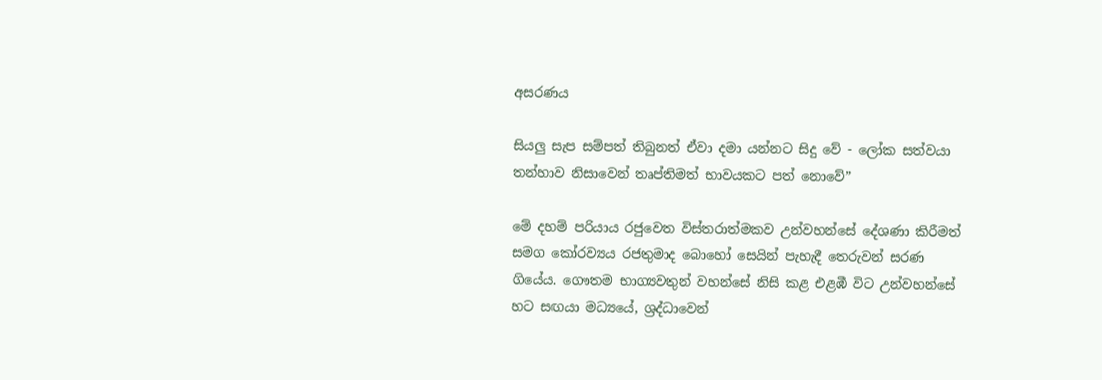අසරණය

සියලු සැප සම්පත් තිබුනත් ඒවා දමා යන්නට සිදු වේ - ලෝක සත්වයා තන්හාව නිසාවෙන් තෘප්තිමත් භාවයකට පත් නොවේ”

මේ දහම් පරියාය රජුවෙත විස්තරාත්මකව උන්වහන්සේ දේශණා කිරීමත් සමග කෝරව්‍යය රජතුමාද බොහෝ සෙයින් පැහැදී තෙරුවන් සරණ ගියේය. ගෞතම භාග්‍යවතුන් වහන්සේ නිසි කළ එළඹී විට උන්වහන්සේ හට සඟයා මධ්‍යයේ, ශ්‍රද්ධාවෙන්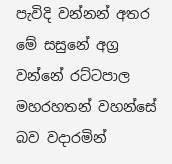පැවිදි වන්නන් අතර මේ සසුනේ අග්‍ර වන්නේ රට්ටපාල මහරහතන් වහන්සේ බව වදාරමින්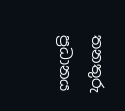තනතුරු ප්‍රධානය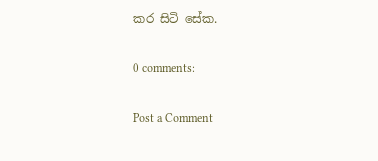කර සිටි සේක.

0 comments:

Post a Comment